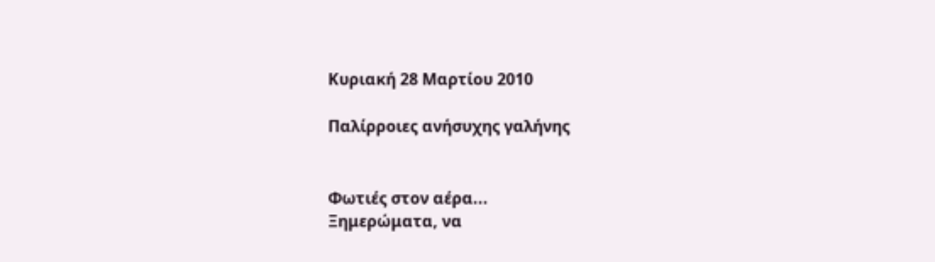Κυριακή 28 Μαρτίου 2010

Παλίρροιες ανήσυχης γαλήνης


Φωτιές στον αέρα...
Ξημερώματα, να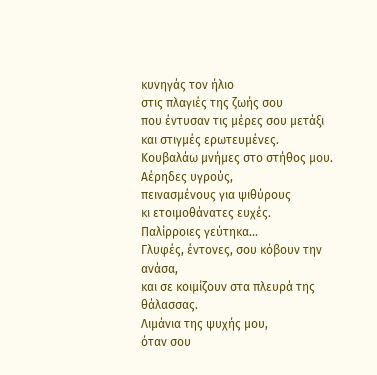κυνηγάς τον ήλιο
στις πλαγιές της ζωής σου
που έντυσαν τις μέρες σου μετάξι
και στιγμές ερωτευμένες.
Κουβαλάω μνήμες στο στήθος μου.
Αέρηδες υγρούς,
πεινασμένους για ψιθύρους
κι ετοιμοθάνατες ευχές.
Παλίρροιες γεύτηκα...
Γλυφές, έντονες, σου κόβουν την ανάσα,
και σε κοιμίζουν στα πλευρά της θάλασσας.
Λιμάνια της ψυχής μου,
όταν σου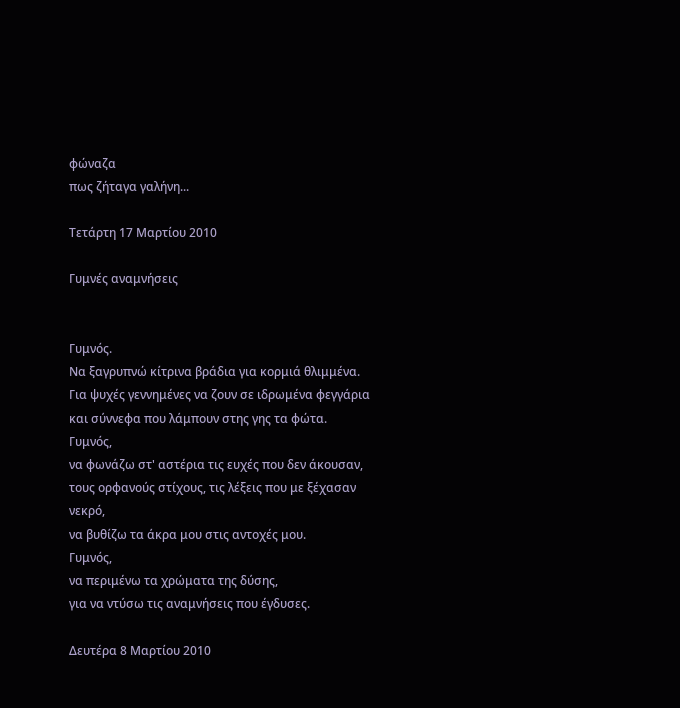φώναζα
πως ζήταγα γαλήνη...

Τετάρτη 17 Μαρτίου 2010

Γυμνές αναμνήσεις


Γυμνός.
Να ξαγρυπνώ κίτρινα βράδια για κορμιά θλιμμένα.
Για ψυχές γεννημένες να ζουν σε ιδρωμένα φεγγάρια
και σύννεφα που λάμπουν στης γης τα φώτα.
Γυμνός,
να φωνάζω στ' αστέρια τις ευχές που δεν άκουσαν,
τους ορφανούς στίχους, τις λέξεις που με ξέχασαν νεκρό,
να βυθίζω τα άκρα μου στις αντοχές μου.
Γυμνός,
να περιμένω τα χρώματα της δύσης,
για να ντύσω τις αναμνήσεις που έγδυσες.

Δευτέρα 8 Μαρτίου 2010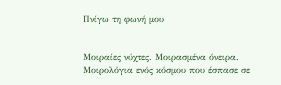Πνίγω τη φωνή μου


Μοιραίες νύχτες. Μοιρασμένα όνειρα. Μοιρολόγια ενός κόσμου που έσπασε σε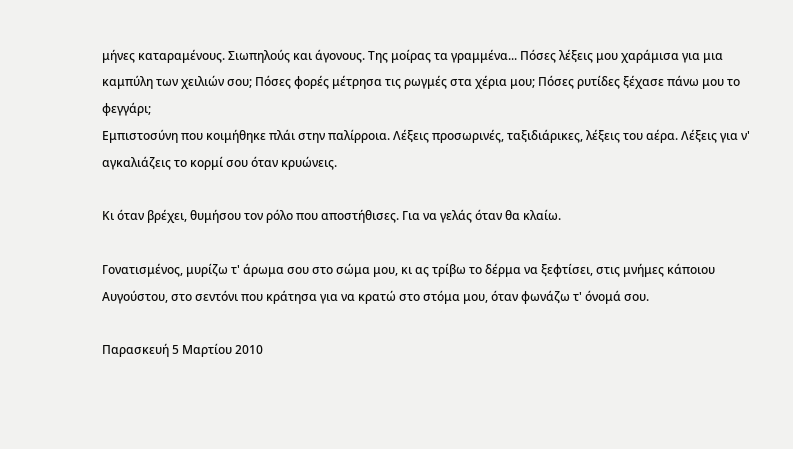μήνες καταραμένους. Σιωπηλούς και άγονους. Της μοίρας τα γραμμένα... Πόσες λέξεις μου χαράμισα για μια καμπύλη των χειλιών σου; Πόσες φορές μέτρησα τις ρωγμές στα χέρια μου; Πόσες ρυτίδες ξέχασε πάνω μου το φεγγάρι;
Εμπιστοσύνη που κοιμήθηκε πλάι στην παλίρροια. Λέξεις προσωρινές, ταξιδιάρικες, λέξεις του αέρα. Λέξεις για ν' αγκαλιάζεις το κορμί σου όταν κρυώνεις.

Κι όταν βρέχει, θυμήσου τον ρόλο που αποστήθισες. Για να γελάς όταν θα κλαίω.

Γονατισμένος, μυρίζω τ' άρωμα σου στο σώμα μου, κι ας τρίβω το δέρμα να ξεφτίσει, στις μνήμες κάποιου Αυγούστου, στο σεντόνι που κράτησα για να κρατώ στο στόμα μου, όταν φωνάζω τ' όνομά σου.

Παρασκευή 5 Μαρτίου 2010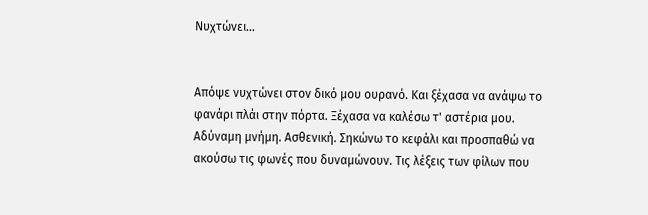Νυχτώνει...


Απόψε νυχτώνει στον δικό μου ουρανό. Και ξέχασα να ανάψω το φανάρι πλάι στην πόρτα. Ξέχασα να καλέσω τ' αστέρια μου. Αδύναμη μνήμη. Ασθενική. Σηκώνω το κεφάλι και προσπαθώ να ακούσω τις φωνές που δυναμώνουν. Τις λέξεις των φίλων που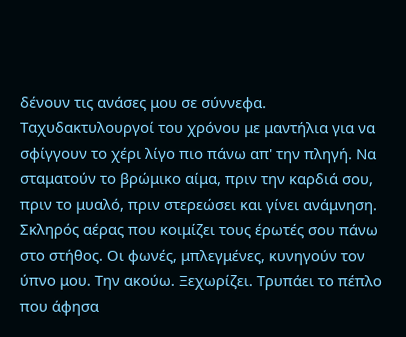δένουν τις ανάσες μου σε σύννεφα. Ταχυδακτυλουργοί του χρόνου με μαντήλια για να σφίγγουν το χέρι λίγο πιο πάνω απ' την πληγή. Να σταματούν το βρώμικο αίμα, πριν την καρδιά σου, πριν το μυαλό, πριν στερεώσει και γίνει ανάμνηση. Σκληρός αέρας που κοιμίζει τους έρωτές σου πάνω στο στήθος. Οι φωνές, μπλεγμένες, κυνηγούν τον ύπνο μου. Την ακούω. Ξεχωρίζει. Τρυπάει το πέπλο που άφησα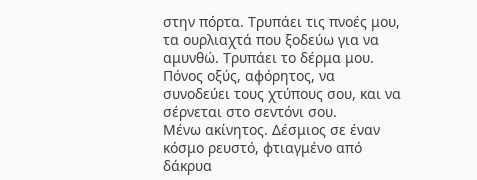στην πόρτα. Τρυπάει τις πνοές μου, τα ουρλιαχτά που ξοδεύω για να αμυνθώ. Τρυπάει το δέρμα μου. Πόνος οξύς, αφόρητος, να συνοδεύει τους χτύπους σου, και να σέρνεται στο σεντόνι σου.
Μένω ακίνητος. Δέσμιος σε έναν κόσμο ρευστό, φτιαγμένο από δάκρυα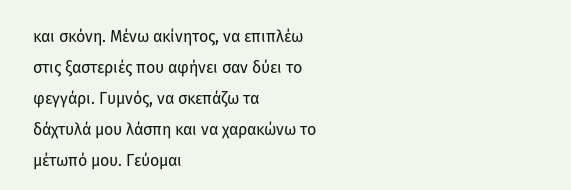και σκόνη. Μένω ακίνητος, να επιπλέω στις ξαστεριές που αφήνει σαν δύει το φεγγάρι. Γυμνός, να σκεπάζω τα δάχτυλά μου λάσπη και να χαρακώνω το μέτωπό μου. Γεύομαι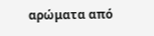αρώματα από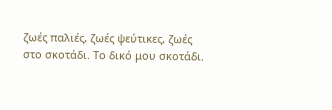ζωές παλιές, ζωές ψεύτικες, ζωές στο σκοτάδι. Το δικό μου σκοτάδι.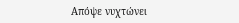Απόψε νυχτώνει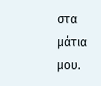στα μάτια μου.